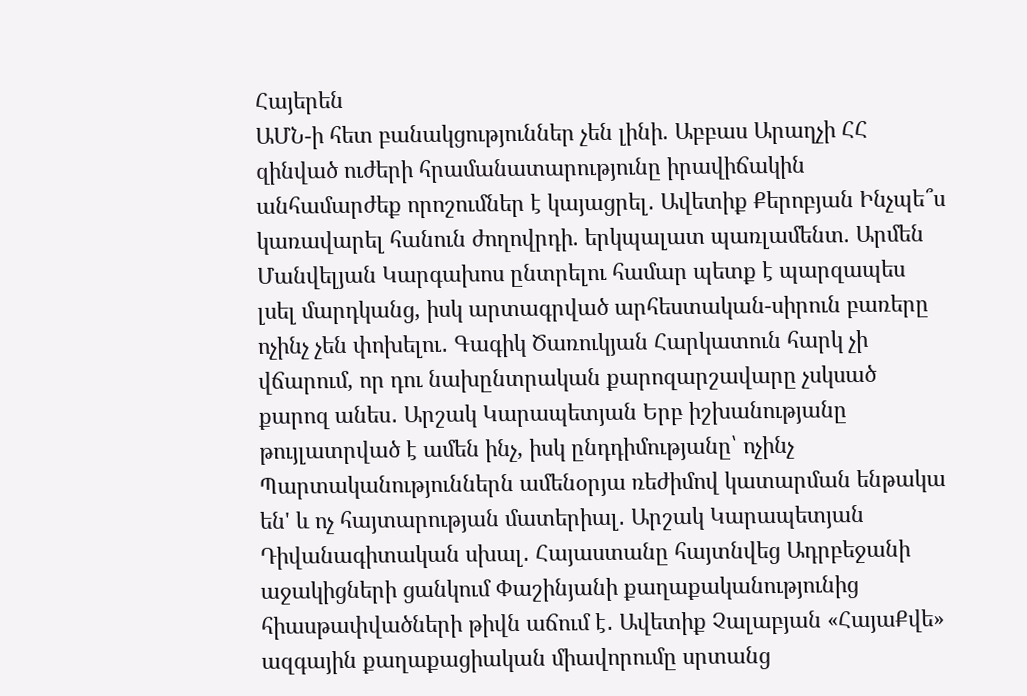Հայերեն
ԱՄՆ-ի հետ բանակցություններ չեն լինի. Աբբաս Արաղչի ՀՀ զինված ուժերի հրամանատարությունը իրավիճակին անհամարժեք որոշումներ է կայացրել․ Ավետիք Քերոբյան Ինչպե՞ս կառավարել հանուն ժողովրդի. երկպալատ պառլամենտ. Արմեն Մանվելյան Կարգախոս ընտրելու համար պետք է պարզապես լսել մարդկանց, իսկ արտագրված արհեստական-սիրուն բառերը ոչինչ չեն փոխելու․ Գագիկ Ծառուկյան Հարկատուն հարկ չի վճարում, որ դու նախընտրական քարոզարշավարը չսկսած քարոզ անես․ Արշակ Կարապետյան Երբ իշխանությանը թույլատրված է ամեն ինչ, իսկ ընդդիմությանը՝ ոչինչ Պարտականություններն ամենօրյա ռեժիմով կատարման ենթակա են' և ոչ հայտարության մատերիալ․ Արշակ Կարապետյան Դիվանագիտական սխալ․ Հայաստանը հայտնվեց Ադրբեջանի աջակիցների ցանկում Փաշինյանի քաղաքականությունից հիասթափվածների թիվն աճում է․ Ավետիք Չալաբյան «ՀայաՔվե» ազգային քաղաքացիական միավորումը սրտանց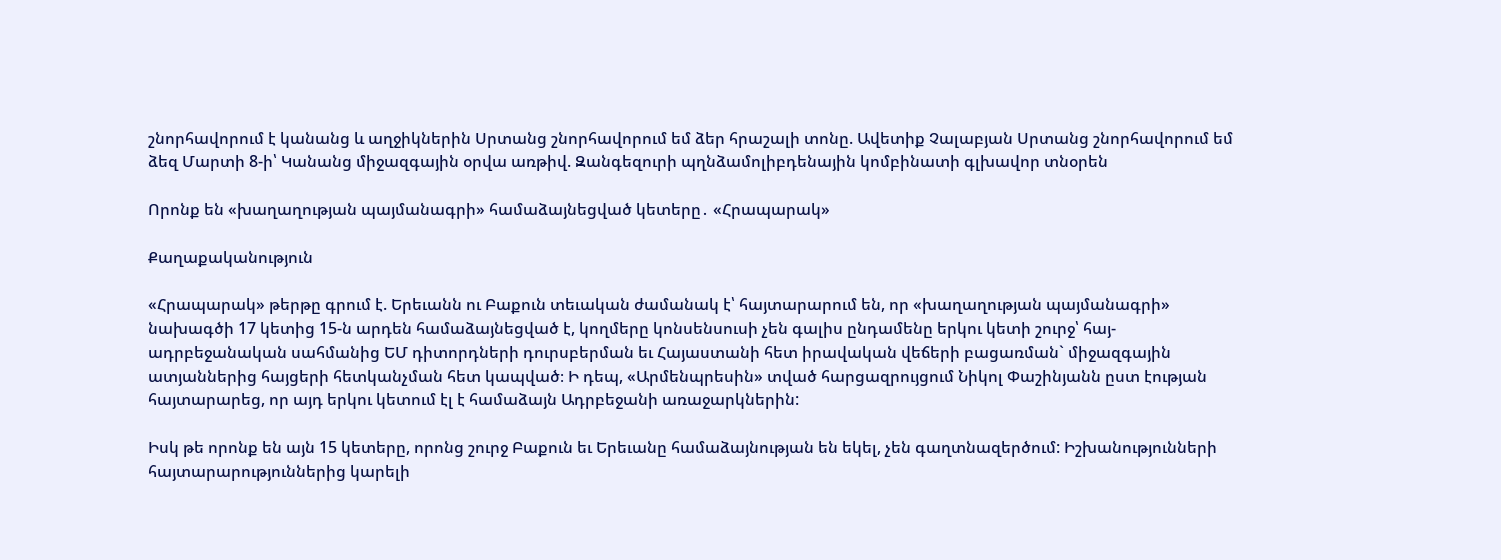շնորհավորում է կանանց և աղջիկներին Սրտանց շնորհավորում եմ ձեր հրաշալի տոնը. Ավետիք Չալաբյան Սրտանց շնորհավորում եմ ձեզ Մարտի 8-ի՝ Կանանց միջազգային օրվա առթիվ. Զանգեզուրի պղնձամոլիբդենային կոմբինատի գլխավոր տնօրեն

Որոնք են «խաղաղության պայմանագրի» համաձայնեցված կետերը․ «Հրապարակ»

Քաղաքականություն

«Հրապարակ» թերթը գրում է. Երեւանն ու Բաքուն տեւական ժամանակ է՝ հայտարարում են, որ «խաղաղության պայմանագրի» նախագծի 17 կետից 15-ն արդեն համաձայնեցված է, կողմերը կոնսենսուսի չեն գալիս ընդամենը երկու կետի շուրջ՝ հայ-ադրբեջանական սահմանից ԵՄ դիտորդների դուրսբերման եւ Հայաստանի հետ իրավական վեճերի բացառման` միջազգային ատյաններից հայցերի հետկանչման հետ կապված։ Ի դեպ, «Արմենպրեսին» տված հարցազրույցում Նիկոլ Փաշինյանն ըստ էության հայտարարեց, որ այդ երկու կետում էլ է համաձայն Ադրբեջանի առաջարկներին:

Իսկ թե որոնք են այն 15 կետերը, որոնց շուրջ Բաքուն եւ Երեւանը համաձայնության են եկել, չեն գաղտնազերծում: Իշխանությունների հայտարարություններից կարելի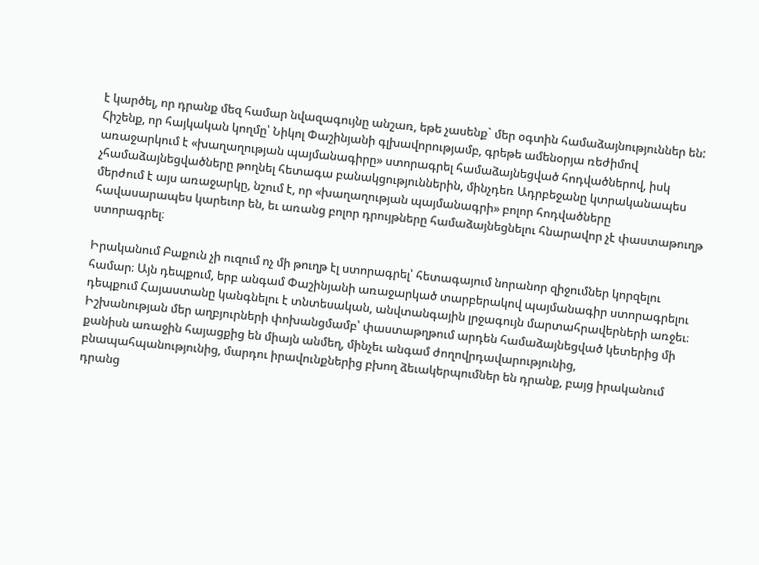է կարծել, որ դրանք մեզ համար նվազագույնը անշառ, եթե չասենք` մեր օգտին համաձայնություններ են: Հիշենք, որ հայկական կողմը՝ Նիկոլ Փաշինյանի գլխավորությամբ, գրեթե ամենօրյա ռեժիմով առաջարկում է «խաղաղության պայմանագիրը» ստորագրել համաձայնեցված հոդվածներով, իսկ չհամաձայնեցվածները թողնել հետագա բանակցություններին, մինչդեռ Ադրբեջանը կտրականապես մերժում է այս առաջարկը, նշում է, որ «խաղաղության պայմանագրի» բոլոր հոդվածները հավասարապես կարեւոր են, եւ առանց բոլոր դրույթները համաձայնեցնելու հնարավոր չէ փաստաթուղթ ստորագրել։

Իրականում Բաքուն չի ուզում ոչ մի թուղթ էլ ստորագրել՝ հետագայում նորանոր զիջումներ կորզելու համար։ Այն դեպքում, երբ անգամ Փաշինյանի առաջարկած տարբերակով պայմանագիր ստորագրելու դեպքում Հայաստանը կանգնելու է տնտեսական, անվտանգային լրջագույն մարտահրավերների առջեւ։ Իշխանության մեր աղբյուրների փոխանցմամբ՝ փաստաթղթում արդեն համաձայնեցված կետերից մի քանիսն առաջին հայացքից են միայն անմեղ, մինչեւ անգամ ժողովրդավարությունից, բնապահպանությունից, մարդու իրավունքներից բխող ձեւակերպումներ են դրանք, բայց իրականում դրանց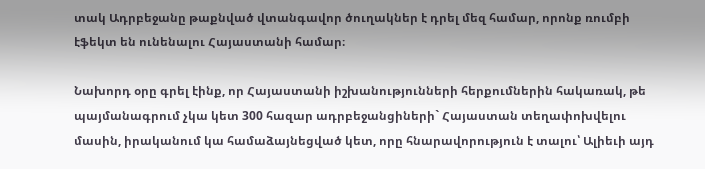տակ Ադրբեջանը թաքնված վտանգավոր ծուղակներ է դրել մեզ համար, որոնք ռումբի էֆեկտ են ունենալու Հայաստանի համար։

Նախորդ օրը գրել էինք, որ Հայաստանի իշխանությունների հերքումներին հակառակ, թե պայմանագրում չկա կետ 300 հազար ադրբեջանցիների` Հայաստան տեղափոխվելու մասին, իրականում կա համաձայնեցված կետ, որը հնարավորություն է տալու՝ Ալիեւի այդ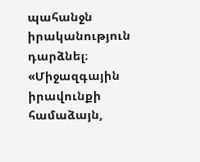պահանջն իրականություն դարձնել։ «Միջազգային իրավունքի համաձայն,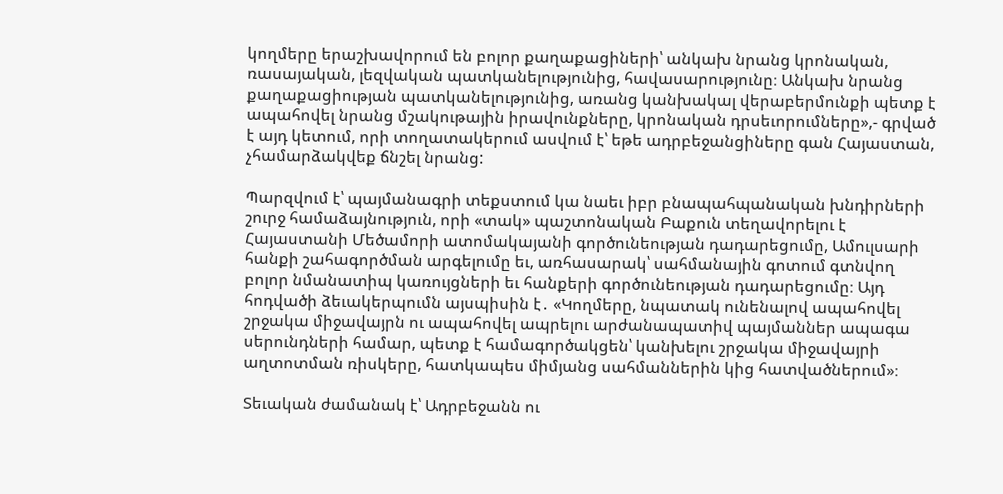կողմերը երաշխավորում են բոլոր քաղաքացիների՝ անկախ նրանց կրոնական, ռասայական, լեզվական պատկանելությունից, հավասարությունը։ Անկախ նրանց քաղաքացիության պատկանելությունից, առանց կանխակալ վերաբերմունքի պետք է ապահովել նրանց մշակութային իրավունքները, կրոնական դրսեւորումները»,- գրված է այդ կետում, որի տողատակերում ասվում է՝ եթե ադրբեջանցիները գան Հայաստան, չհամարձակվեք ճնշել նրանց:

Պարզվում է՝ պայմանագրի տեքստում կա նաեւ իբր բնապահպանական խնդիրների շուրջ համաձայնություն, որի «տակ» պաշտոնական Բաքուն տեղավորելու է Հայաստանի Մեծամորի ատոմակայանի գործունեության դադարեցումը, Ամուլսարի հանքի շահագործման արգելումը եւ, առհասարակ՝ սահմանային գոտում գտնվող բոլոր նմանատիպ կառույցների եւ հանքերի գործունեության դադարեցումը։ Այդ հոդվածի ձեւակերպումն այսպիսին է․ «Կողմերը, նպատակ ունենալով ապահովել շրջակա միջավայրն ու ապահովել ապրելու արժանապատիվ պայմաններ ապագա սերունդների համար, պետք է համագործակցեն՝ կանխելու շրջակա միջավայրի աղտոտման ռիսկերը, հատկապես միմյանց սահմաններին կից հատվածներում»։

Տեւական ժամանակ է՝ Ադրբեջանն ու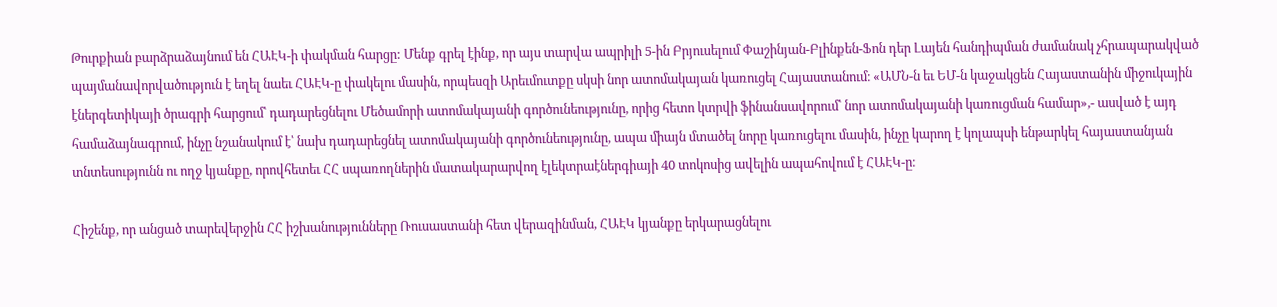Թուրքիան բարձրաձայնում են ՀԱԷԿ-ի փակման հարցը: Մենք գրել էինք, որ այս տարվա ապրիլի 5-ին Բրյուսելում Փաշինյան-Բլինքեն-Ֆոն դեր Լայեն հանդիպման ժամանակ չհրապարակված պայմանավորվածություն է եղել նաեւ ՀԱԷԿ-ը փակելու մասին, որպեսզի Արեւմուտքը սկսի նոր ատոմակայան կառուցել Հայաստանում։ «ԱՄՆ-ն եւ ԵՄ-ն կաջակցեն Հայաստանին միջուկային էներգետիկայի ծրագրի հարցում՝ դադարեցնելու Մեծամորի ատոմակայանի գործունեությունը, որից հետո կտրվի ֆինանսավորում՝ նոր ատոմակայանի կառուցման համար»,- ասված է այդ համաձայնագրում, ինչը նշանակում է՝ նախ դադարեցնել ատոմակայանի գործունեությունը, ապա միայն մտածել նորը կառուցելու մասին, ինչը կարող է կոլապսի ենթարկել հայաստանյան տնտեսությունն ու ողջ կյանքը, որովհետեւ ՀՀ սպառողներին մատակարարվող էլեկտրաէներգիայի 40 տոկոսից ավելին ապահովում է ՀԱԷԿ-ը։

Հիշենք, որ անցած տարեվերջին ՀՀ իշխանությունները Ռուսաստանի հետ վերազինման, ՀԱԷԿ կյանքը երկարացնելու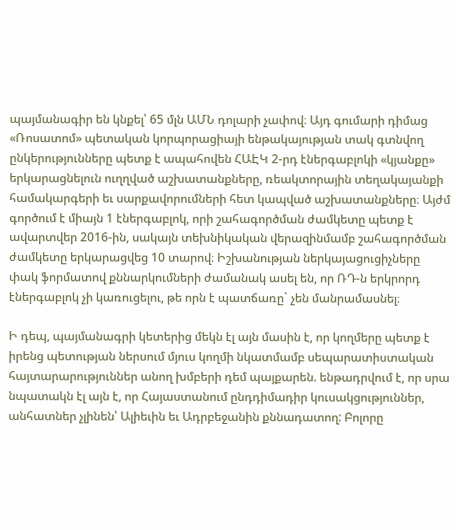պայմանագիր են կնքել՝ 65 մլն ԱՄՆ դոլարի չափով։ Այդ գումարի դիմաց «Ռոսատոմ» պետական կորպորացիայի ենթակայության տակ գտնվող ընկերությունները պետք է ապահովեն ՀԱԷԿ 2-րդ էներգաբլոկի «կյանքը» երկարացնելուն ուղղված աշխատանքները, ռեակտորային տեղակայանքի համակարգերի եւ սարքավորումների հետ կապված աշխատանքները։ Այժմ գործում է միայն 1 էներգաբլոկ, որի շահագործման ժամկետը պետք է ավարտվեր 2016-ին, սակայն տեխնիկական վերազինմամբ շահագործման ժամկետը երկարացվեց 10 տարով։ Իշխանության ներկայացուցիչները փակ ֆորմատով քննարկումների ժամանակ ասել են, որ ՌԴ-ն երկրորդ էներգաբլոկ չի կառուցելու, թե որն է պատճառը` չեն մանրամասնել։

Ի դեպ, պայմանագրի կետերից մեկն էլ այն մասին է, որ կողմերը պետք է իրենց պետության ներսում մյուս կողմի նկատմամբ սեպարատիստական հայտարարություններ անող խմբերի դեմ պայքարեն. ենթադրվում է, որ սրա նպատակն էլ այն է, որ Հայաստանում ընդդիմադիր կուսակցություններ, անհատներ չլինեն՝ Ալիեւին եւ Ադրբեջանին քննադատող: Բոլորը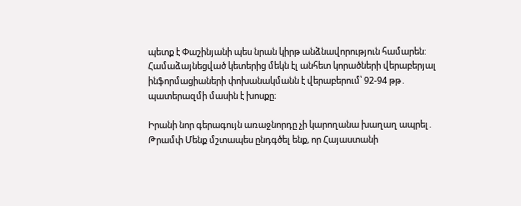պետք է Փաշինյանի պես նրան կիրթ անձնավորություն համարեն: Համաձայնեցված կետերից մեկն էլ անհետ կորածների վերաբերյալ ինֆորմացիաների փոխանակմանն է վերաբերում՝ 92-94 թթ․ պատերազմի մասին է խոսքը։

Իրանի նոր գերագույն առաջնորդը չի կարողանա խաղաղ ապրել․ Թրամփ Մենք մշտապես ընդգծել ենք, որ Հայաստանի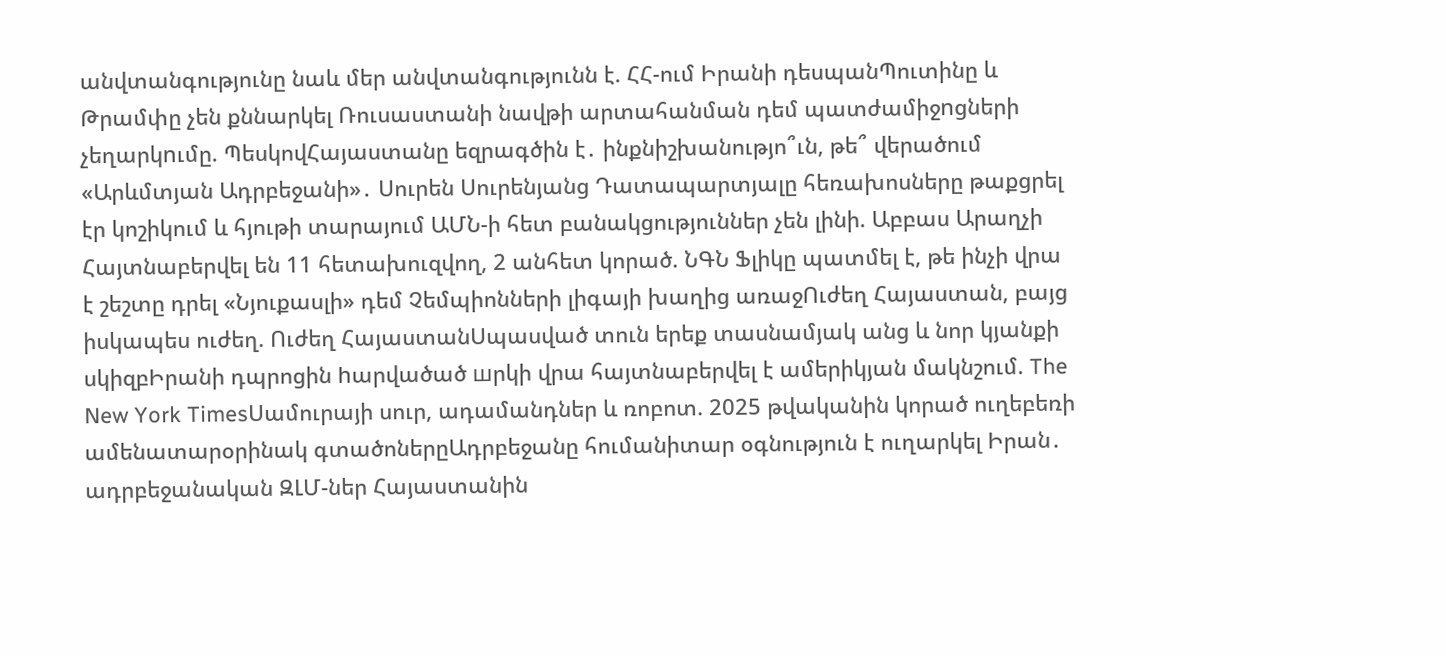անվտանգությունը նաև մեր անվտանգությունն է. ՀՀ-ում Իրանի դեսպանՊուտինը և Թրամփը չեն քննարկել Ռուսաստանի նավթի արտահանման դեմ պատժամիջnցների չեղարկnւմը. ՊեսկովՀայաստանը եզրագծին է․ ինքնիշխանությո՞ւն, թե՞ վերածում «Արևմտյան Ադրբեջանի»․ Սուրեն Սուրենյանց Դատապարտյալը հեռախոսները թաքցրել էր կոշիկում և հյութի տարայում ԱՄՆ-ի հետ բանակցություններ չեն լինի. Աբբաս Արաղչի Հայտնաբերվել են 11 հետախուզվող, 2 անհետ կորած. ՆԳՆ Ֆլիկը պատմել է, թե ինչի վրա է շեշտը դրել «Նյուքասլի» դեմ Չեմպիոնների լիգայի խաղից առաջՈւժեղ Հայաստան, բայց իսկապես ուժեղ. Ուժեղ ՀայաստանՍպասված տուն երեք տասնամյակ անց և նոր կյանքի սկիզբԻրանի դպրոցին hարվածած шրկի վրա հայտնաբերվել է ամերիկյան մակնշում. The New York TimesՍամուրայի սուր, ադամանդներ և ռոբոտ. 2025 թվականին կորած ուղեբեռի ամենատարօրինակ գտածոներըԱդրբեջանը հումանիտար օգնություն է ուղարկել Իրան․ ադրբեջանական ԶԼՄ-ներ Հայաստանին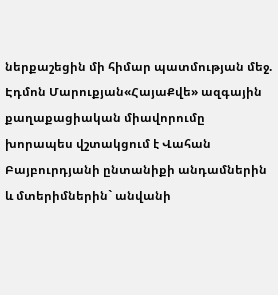ներքաշեցին մի հիմար պատմության մեջ. Էդմոն Մարուքյան«ՀայաՔվե» ազգային քաղաքացիական միավորումը խորապես վշտակցում է Վահան Բայբուրդյանի ընտանիքի անդամներին և մտերիմներին` անվանի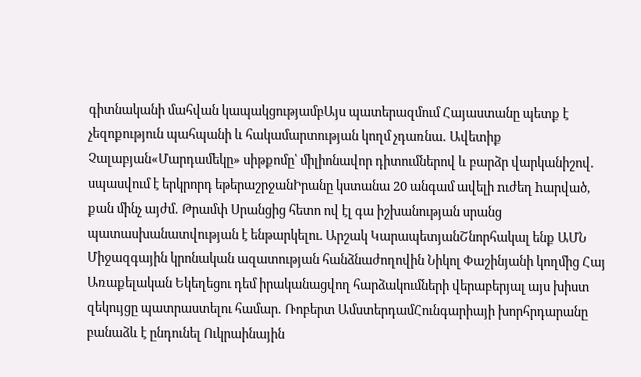գիտնականի մահվան կապակցությամբԱյս պատերազմում Հայաստանը պետք է չեզոքություն պահպանի և հակամարտության կողմ չդառնա․ Ավետիք Չալաբյան«Մարդամեկը» սիթքոմը՝ միլիոնավոր դիտումներով և բարձր վարկանիշով․ սպասվում է երկրորդ եթերաշրջանԻրանը կստանա 20 անգամ ավելի nւժեղ hարված, քան մինչ այժմ․ Թրամփ Սրանցից հետո ով էլ գա իշխանության սրանց պատասխանատվության է ենթարկելու. Արշակ ԿարապետյանՇնորհակալ ենք ԱՄՆ Միջազգային կրոնական ազատության հանձնաժողովին Նիկոլ Փաշինյանի կողմից Հայ Առաքելական Եկեղեցու դեմ իրականացվող հարձակումների վերաբերյալ այս խիստ զեկույցը պատրաստելու համար․ Ռոբերտ ԱմստերդամՀունգարիայի խորհրդարանը բանաձև է ընդունել Ուկրաինային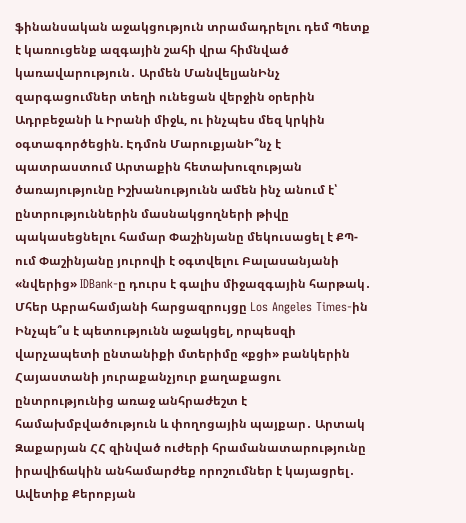ֆինանսական աջակցություն տրամադրելու դեմ Պետք է կառուցենք ազգային շահի վրա հիմնված կառավարություն․ Արմեն ՄանվելյանԻնչ զարգացումներ տեղի ունեցան վերջին օրերին Ադրբեջանի և Իրանի միջև, ու ինչպես մեզ կրկին օգտագործեցին. Էդմոն ՄարուքյանԻ՞նչ է պատրաստում Արտաքին հետախուզության ծառայությունը Իշխանությունն ամեն ինչ անում է՝ ընտրություններին մասնակցողների թիվը պակասեցնելու համար Փաշինյանը մեկուսացել է ՔՊ-ում Փաշինյանը յուրովի է օգտվելու Բալասանյանի «նվերից» IDBank-ը դուրս է գալիս միջազգային հարթակ․ Մհեր Աբրահամյանի հարցազրույցը Los Angeles Times-ին Ինչպե՞ս է պետությունն աջակցել, որպեսզի վարչապետի ընտանիքի մտերիմը «քցի» բանկերին Հայաստանի յուրաքանչյուր քաղաքացու ընտրությունից առաջ անհրաժեշտ է համախմբվածություն և փողոցային պայքար․ Արտակ Զաքարյան ՀՀ զինված ուժերի հրամանատարությունը իրավիճակին անհամարժեք որոշումներ է կայացրել․ Ավետիք Քերոբյան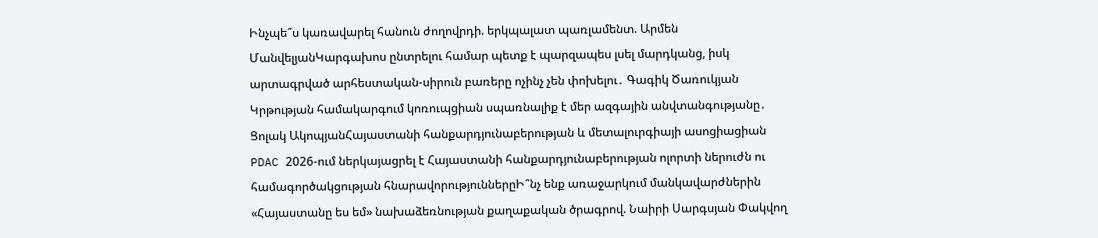Ինչպե՞ս կառավարել հանուն ժողովրդի. երկպալատ պառլամենտ. Արմեն ՄանվելյանԿարգախոս ընտրելու համար պետք է պարզապես լսել մարդկանց, իսկ արտագրված արհեստական-սիրուն բառերը ոչինչ չեն փոխելու․ Գագիկ Ծառուկյան Կրթության համակարգում կոռուպցիան սպառնալիք է մեր ազգային անվտանգությանը․ Ցոլակ ԱկոպյանՀայաստանի հանքարդյունաբերության և մետալուրգիայի ասոցիացիան PDAC 2026-ում ներկայացրել է Հայաստանի հանքարդյունաբերության ոլորտի ներուժն ու համագործակցության հնարավորություններըԻ՞նչ ենք առաջարկում մանկավարժներին «Հայաստանը ես եմ» նախաձեռնության քաղաքական ծրագրով. Նաիրի Սարգսյան Փակվող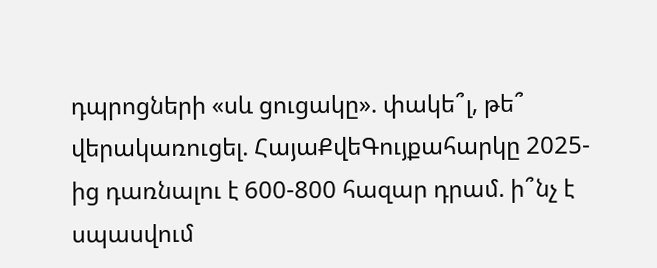դպրոցների «սև ցուցակը». փակե՞լ, թե՞ վերակառուցել. ՀայաՔվեԳույքահարկը 2025-ից դառնալու է 600-800 հազար դրամ. ի՞նչ է սպասվում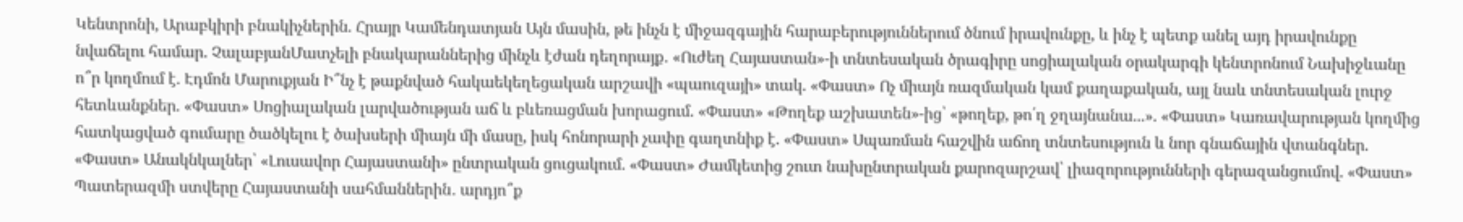Կենտրոնի, Արաբկիրի բնակիչներին. Հրայր Կամենդատյան Այն մասին, թե ինչն է միջազգային հարաբերություններում ծնում իրավունքը, և ինչ է պետք անել այդ իրավունքը նվաճելու համար. ՉալաբյանՄատչելի բնակարաններից մինչև էժան դեղորայք․ «Ուժեղ Հայաստան»-ի տնտեսական ծրագիրը սոցիալական օրակարգի կենտրոնում Նախիջևանը ո՞ր կողմում է. Էդմոն Մարուքյան Ի՞նչ է թաքնված հակաեկեղեցական արշավի «պաուզայի» տակ. «Փաստ» Ոչ միայն ռազմական կամ քաղաքական, այլ նաև տնտեսական լուրջ հետևանքներ. «Փաստ» Սոցիալական լարվածության աճ և բևեռացման խորացում. «Փաստ» «Թողեք աշխատեն»-ից՝ «թողեք, թո՛ղ ջղայնանա...». «Փաստ» Կառավարության կողմից հատկացված գումարը ծածկելու է ծախսերի միայն մի մասը, իսկ հոնորարի չափը գաղտնիք է. «Փաստ» Սպառման հաշվին աճող տնտեսություն և նոր գնաճային վտանգներ. «Փաստ» Անակնկալներ՝ «Լուսավոր Հայաստանի» ընտրական ցուցակում. «Փաստ» Ժամկետից շուտ նախընտրական քարոզարշավ՝ լիազորությունների գերազանցումով. «Փաստ» Պատերազմի ստվերը Հայաստանի սահմաններին․ արդյո՞ք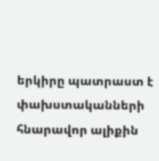երկիրը պատրաստ է փախստականների հնարավոր ալիքին